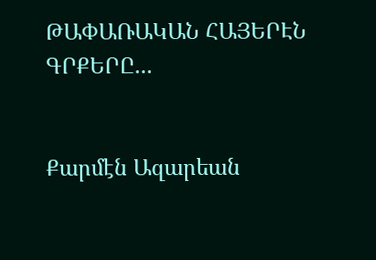ԹԱՓԱՌԱԿԱՆ ՀԱՅԵՐԷՆ ԳՐՔԵՐԸ...


Քարմէն Ազարեան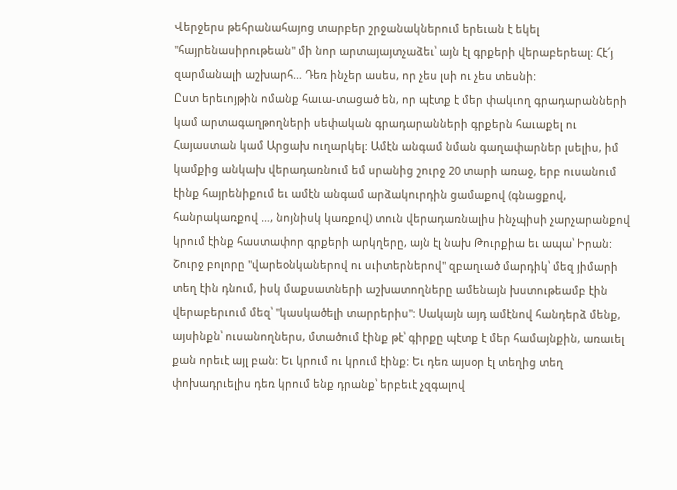Վերջերս թեհրանահայոց տարբեր շրջանակներում երեւան է եկել "հայրենասիրութեան" մի նոր արտայայտչաձեւ՝ այն էլ գրքերի վերաբերեալ: Հէ՜յ զարմանալի աշխարհ… Դեռ ինչեր ասես, որ չես լսի ու չես տեսնի:
Ըստ երեւոյթին ոմանք հաւա-տացած են, որ պէտք է մեր փակւող գրադարանների կամ արտագաղթողների սեփական գրադարանների գրքերն հաւաքել ու Հայաստան կամ Արցախ ուղարկել: Ամէն անգամ նման գաղափարներ լսելիս, իմ կամքից անկախ վերադառնում եմ սրանից շուրջ 20 տարի առաջ, երբ ուսանում էինք հայրենիքում եւ ամէն անգամ արձակուրդին ցամաքով (գնացքով, հանրակառքով …, նոյնիսկ կառքով) տուն վերադառնալիս ինչպիսի չարչարանքով կրում էինք հաստափոր գրքերի արկղերը, այն էլ նախ Թուրքիա եւ ապա՝ Իրան: Շուրջ բոլորը "վարեօնկաներով ու սւիտերներով" զբաղւած մարդիկ՝ մեզ յիմարի տեղ էին դնում, իսկ մաքսատների աշխատողները ամենայն խստութեամբ էին վերաբերւում մեզ՝ "կասկածելի տարրերիս": Սակայն այդ ամէնով հանդերձ մենք, այսինքն՝ ուսանողներս, մտածում էինք թէ՝ գիրքը պէտք է մեր համայնքին, առաւել քան որեւէ այլ բան: Եւ կրում ու կրում էինք: Եւ դեռ այսօր էլ տեղից տեղ փոխադրւելիս դեռ կրում ենք դրանք՝ երբեւէ չզգալով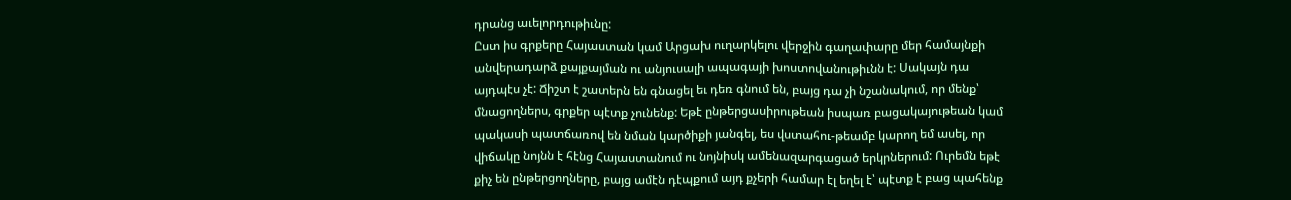դրանց աւելորդութիւնը:
Ըստ իս գրքերը Հայաստան կամ Արցախ ուղարկելու վերջին գաղափարը մեր համայնքի անվերադարձ քայքայման ու անյուսալի ապագայի խոստովանութիւնն է: Սակայն դա այդպէս չէ: Ճիշտ է շատերն են գնացել եւ դեռ գնում են, բայց դա չի նշանակում, որ մենք՝ մնացողներս, գրքեր պէտք չունենք: Եթէ ընթերցասիրութեան իսպառ բացակայութեան կամ պակասի պատճառով են նման կարծիքի յանգել, ես վստահու-թեամբ կարող եմ ասել, որ վիճակը նոյնն է հէնց Հայաստանում ու նոյնիսկ ամենազարգացած երկրներում: Ուրեմն եթէ քիչ են ընթերցողները, բայց ամէն դէպքում այդ քչերի համար էլ եղել է՝ պէտք է բաց պահենք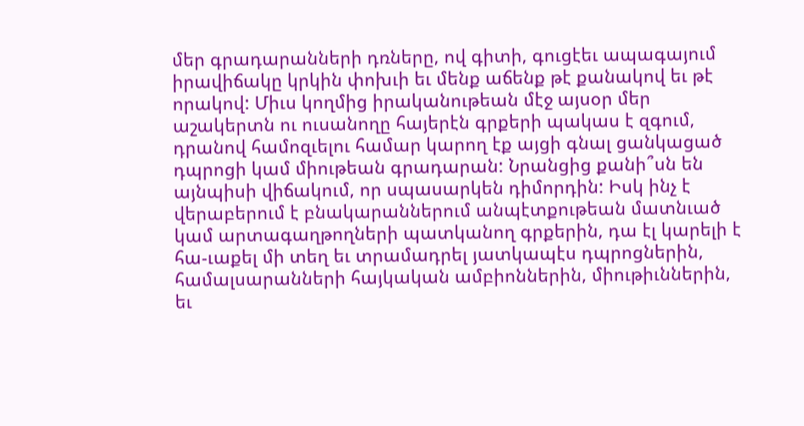մեր գրադարանների դռները, ով գիտի, գուցէեւ ապագայում իրավիճակը կրկին փոխւի եւ մենք աճենք թէ քանակով եւ թէ որակով: Միւս կողմից իրականութեան մէջ այսօր մեր աշակերտն ու ուսանողը հայերէն գրքերի պակաս է զգում, դրանով համոզւելու համար կարող էք այցի գնալ ցանկացած դպրոցի կամ միութեան գրադարան: Նրանցից քանի՞սն են այնպիսի վիճակում, որ սպասարկեն դիմորդին: Իսկ ինչ է վերաբերում է բնակարաններում անպէտքութեան մատնւած կամ արտագաղթողների պատկանող գրքերին, դա էլ կարելի է հա-ւաքել մի տեղ եւ տրամադրել յատկապէս դպրոցներին, համալսարանների հայկական ամբիոններին, միութիւններին, եւ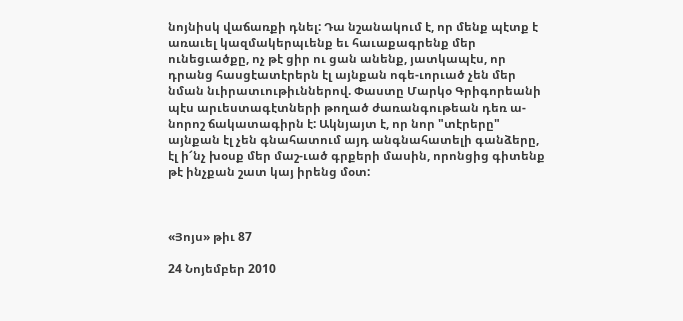նոյնիսկ վաճառքի դնել: Դա նշանակում է, որ մենք պէտք է առաւել կազմակերպւենք եւ հաւաքագրենք մեր ունեցւածքը, ոչ թէ ցիր ու ցան անենք, յատկապէս, որ դրանց հասցէատէրերն էլ այնքան ոգե-ւորւած չեն մեր նման նւիրատւութիւններով. Փաստը Մարկօ Գրիգորեանի պէս արւեստագէտների թողած ժառանգութեան դեռ ա-նորոշ ճակատագիրն է: Ակնյայտ է, որ նոր "տէրերը" այնքան էլ չեն գնահատում այդ անգնահատելի գանձերը, էլ ի՜նչ խօսք մեր մաշ-ւած գրքերի մասին, որոնցից գիտենք թէ ինչքան շատ կայ իրենց մօտ:



«Յոյս» թիւ 87

24 Նոյեմբեր 2010